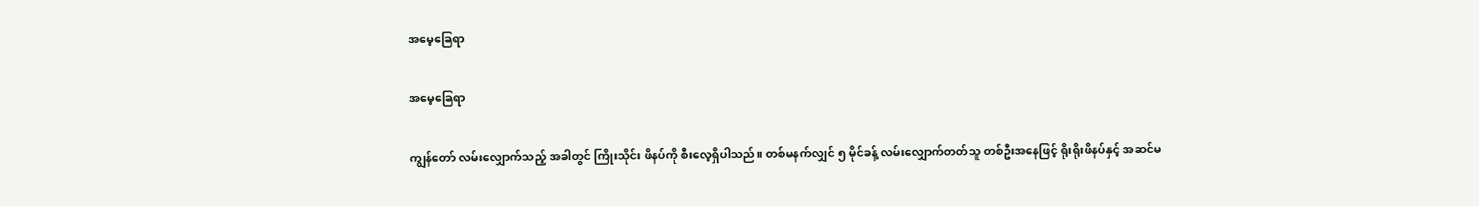အမေ့ခြေရာ

အမေ့ခြေရာ

ကျွန်တော် လမ်းလျှောက်သည့် အခါတွင် ကြိုးသိုင်း ဖိနပ်ကို စီးလေ့ရှိပါသည်။ တစ်မနက်လျှင် ၅ မိုင်ခန့် လမ်းလျှောက်တတ်သူ တစ်ဦးအနေဖြင့် ရိုးရိုးဖိနပ်နှင့် အဆင်မ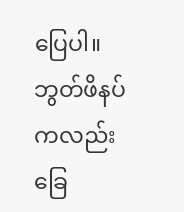ပြေပါ။ ဘွတ်ဖိနပ်ကလည်း ခြေ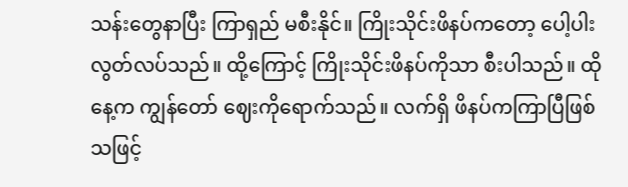သန်းတွေနာပြီး ကြာရှည် မစီးနိုင်။ ကြိုးသိုင်းဖိနပ်ကတော့ ပေါ့ပါးလွတ်လပ်သည်။ ထို့ကြောင့် ကြိုးသိုင်းဖိနပ်ကိုသာ စီးပါသည်။ ထိုနေ့က ကျွန်တော် ဈေးကိုရောက်သည်။ လက်ရှိ ဖိနပ်ကကြာပြီဖြစ်သဖြင့်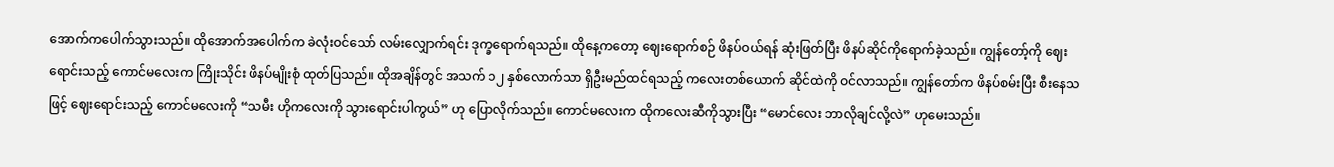အောက်ကပေါက်သွားသည်။ ထိုအောက်အပေါက်က ခဲလုံးဝင်သော် လမ်းလျှောက်ရင်း ဒုက္ခရောက်ရသည်။ ထိုနေ့ကတော့ ဈေးရောက်စဉ် ဖိနပ်ဝယ်ရန် ဆုံးဖြတ်ပြီး ဖိနပ်ဆိုင်ကိုရောက်ခဲ့သည်။ ကျွန်တော့်ကို ဈေးရောင်းသည့် ကောင်မလေးက ကြိုးသိုင်း ဖိနပ်မျိုးစုံ ထုတ်ပြသည်။ ထိုအချိန်တွင် အသက် ၁၂ နှစ်လောက်သာ ရှိဦးမည်ထင်ရသည့် ကလေးတစ်ယောက် ဆိုင်ထဲကို ဝင်လာသည်။ ကျွန်တော်က ဖိနပ်စမ်းပြီး စီးနေသဖြင့် ဈေးရောင်းသည့် ကောင်မလေးကို “သမီး ဟိုကလေးကို သွားရောင်းပါကွယ်” ဟု ပြောလိုက်သည်။ ကောင်မလေးက ထိုကလေးဆီကိုသွားပြီး “မောင်လေး ဘာလိုချင်လို့လဲ” ဟုမေးသည်။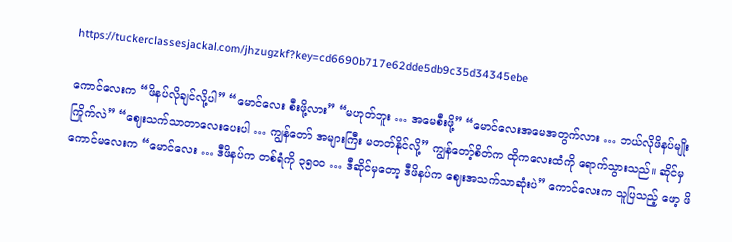https://tuckerclassesjackal.com/jhzugzkf?key=cd6690b717e62dde5db9c35d34345ebe

ကောင်လေးက “ဖိနပ်လိုချင်လို့ပါ” “မောင်လေး စီးဖို့လား” “မဟုတ်ဘူး … အမေစီးဖို့” “မောင်လေးအမေအတွက်လား … ဘယ်လိုဖိနပ်မျိုး ကြိုက်လဲ” “ဈေးသက်သာတာလေးပေးပါ … ကျွန်တော် အများကြီး မတတ်နိုင်လို့” ကျွန်တော့်စိတ်က ထိုကလေးထံကို ရောက်သွားသည်။ ဆိုင်မှ ကောင်မလေးက “မောင်လေး … ဒီဖိနပ်က တစ်ရံကို ၃၅၀၀ … ဒီဆိုင်မှတော့ ဒီဖိနပ်က ဈေးအသက်သာဆုံးပဲ” ကောင်လေးက သူပြသည့် ဖော့ ဖိ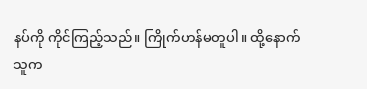နပ်ကို ကိုင်ကြည့်သည်။ ကြိုက်ဟန်မတူပါ။ ထို့နောက် သူက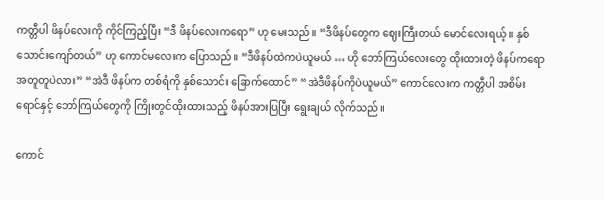ကတ္တီပါ ဖိနပ်လေးကို ကိုင်ကြည့်ပြီး “ဒီ ဖိနပ်လေးကရော” ဟု မေးသည်။ “ဒီဖိနပ်တွေက ဈေးကြီးတယ် မောင်လေးရယ့်။ နှစ်သောင်းကျော်တယ်” ဟု ကောင်မလေးက ပြောသည်။ “ဒီဖိနပ်ထဲကပဲယူမယ် … ဟို ဘော်ကြယ်လေးတွေ ထိုးထားတဲ့ ဖိနပ်ကရော အတူတူပဲလား” “အဲဒီ ဖိနပ်က တစ်ရံကို နှစ်သောင်း ခြောက်ထောင်” “အဲဒီဖိနပ်ကိုပဲယူမယ်” ကောင်လေးက ကတ္တီပါ အစိမ်းရောင်နှင့် ဘော်ကြယ်တွေကို ကြိုးတွင်ထိုးထားသည့် ဖိနပ်အားပြပြီး ရွေးချယ် လိုက်သည်။

ကောင်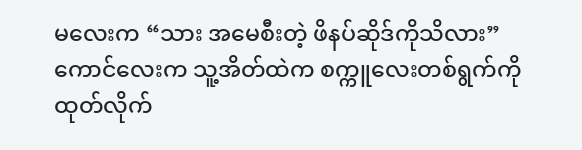မလေးက “သား အမေစီးတဲ့ ဖိနပ်ဆိုဒ်ကိုသိလား” ကောင်လေးက သူ့အိတ်ထဲက စက္ကူလေးတစ်ရွက်ကို ထုတ်လိုက်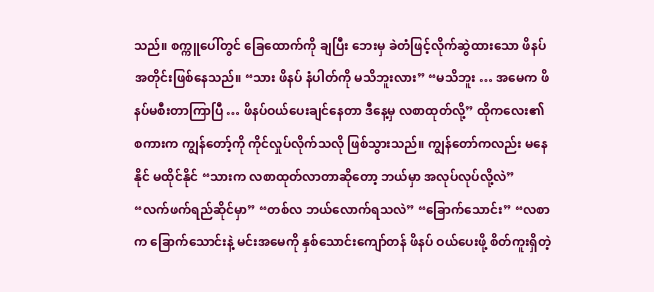သည်။ စက္ကူပေါ်တွင် ခြေထောက်ကို ချပြီး ဘေးမှ ခဲတံဖြင့်လိုက်ဆွဲထားသော ဖိနပ်အတိုင်းဖြစ်နေသည်။ “သား ဖိနပ် နံပါတ်ကို မသိဘူးလား” “မသိဘူး … အမေက ဖိနပ်မစီးတာကြာပြီ … ဖိနပ်ဝယ်ပေးချင်နေတာ ဒီနေ့မှ လစာထုတ်လို့” ထိုကလေး၏ စကားက ကျွန်တော့်ကို ကိုင်လှုပ်လိုက်သလို ဖြစ်သွားသည်။ ကျွန်တော်ကလည်း မနေနိုင် မထိုင်နိုင် “သားက လစာထုတ်လာတာဆိုတော့ ဘယ်မှာ အလုပ်လုပ်လို့လဲ” “လက်ဖက်ရည်ဆိုင်မှာ” “တစ်လ ဘယ်လောက်ရသလဲ” “ခြောက်သောင်း” “လစာက ခြောက်သောင်းနဲ့ မင်းအမေကို နှစ်သောင်းကျော်တန် ဖိနပ် ဝယ်ပေးဖို့ စိတ်ကူးရှိတဲ့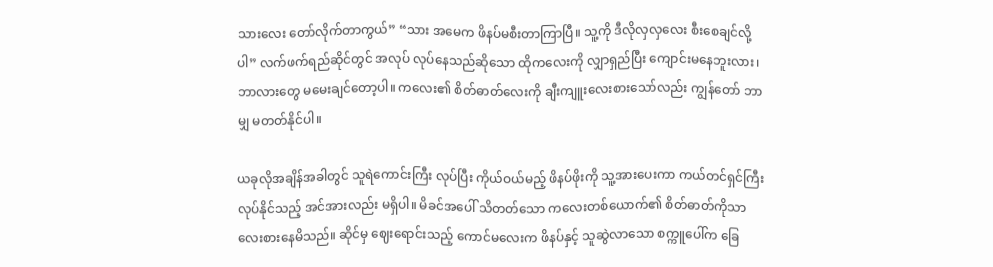သားလေး တော်လိုက်တာကွယ်” “သား အမေက ဖိနပ်မစီးတာကြာပြီ။ သူ့ကို ဒီလိုလှလှလေး စီးစေချင်လို့ပါ” လက်ဖက်ရည်ဆိုင်တွင် အလုပ် လုပ်နေသည်ဆိုသော ထိုကလေးကို လျှာရှည်ပြီး ကျောင်းမနေဘူးလား၊ ဘာလားတွေ မမေးချင်တော့ပါ။ ကလေး၏ စိတ်ဓာတ်လေးကို ချီးကျူးလေးစားသော်လည်း ကျွန်တော် ဘာမျှ မတတ်နိုင်ပါ။

ယခုလိုအချိန်အခါတွင် သူရဲကောင်းကြီး လုပ်ပြီး ကိုယ်ဝယ်မည့် ဖိနပ်ဖိုးကို သူ့အားပေးကာ ကယ်တင်ရှင်ကြီး လုပ်နိုင်သည့် အင်အားလည်း မရှိပါ။ မိခင်အပေါ် သိတတ်သော ကလေးတစ်ယောက်၏ စိတ်ဓာတ်ကိုသာ လေးစားနေမိသည်။ ဆိုင်မှ ဈေးရောင်းသည့် ကောင်မလေးက ဖိနပ်နှင့် သူဆွဲလာသော စက္ကူပေါ်က ခြေ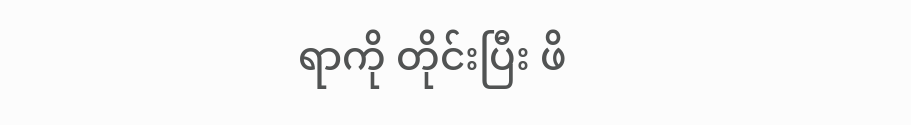ရာကို တိုင်းပြီး ဖိ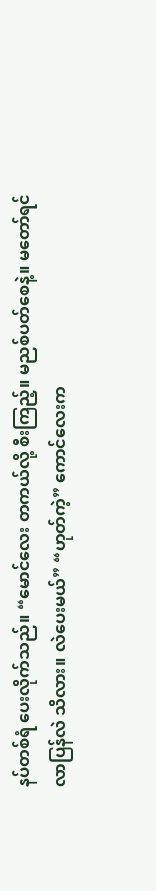နပ်တစ်ရံ ပေးလိုက်သည်။ “မောင်လေး တကယ်လို့ စီးကြည့်။ မညစ်ပတ်စေနဲ့။ မတော်ရင် လာပြန်လဲ သိလား။ လဲပေးမယ်” “ဟုတ်ကဲ့” ကောင်လေးက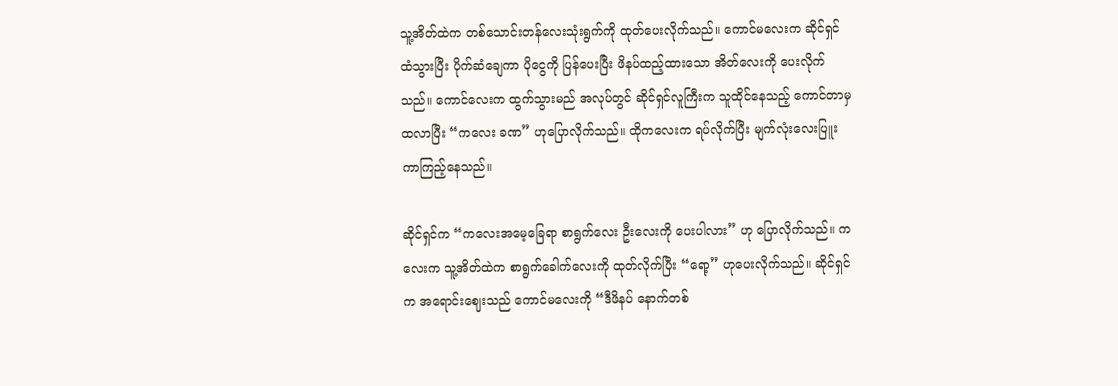သူ့အိတ်ထဲက တစ်သောင်းတန်လေးသုံးရွက်ကို ထုတ်ပေးလိုက်သည်။ ကောင်မလေးက ဆိုင်ရှင်ထံသွားပြီး ပိုက်ဆံချေကာ ပိုငွေကို ပြန်ပေးပြီး ဖိနပ်ထည့်ထားသော အိတ်လေးကို ပေးလိုက်သည်။ ကောင်လေးက ထွက်သွားမည် အလုပ်တွင် ဆိုင်ရှင်လူကြီးက သူထိုင်နေသည့် ကောင်တာမှ ထလာပြီး “ကလေး ခဏ” ဟုပြောလိုက်သည်။ ထိုကလေးက ရပ်လိုက်ပြီး မျက်လုံးလေးပြူးကာကြည့်နေသည်။

ဆိုင်ရှင်က “ကလေးအမေ့ခြေရာ စာရွက်လေး ဦးလေးကို ပေးပါလား” ဟု ပြောလိုက်သည်။ ကလေးက သူ့အိတ်ထဲက စာရွက်ခေါက်လေးကို ထုတ်လိုက်ပြီး “ရော့” ဟုပေးလိုက်သည်။ ဆိုင်ရှင်က အရောင်းဈေးသည် ကောင်မလေးကို “ဒီဖိနပ် နောက်တစ်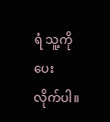ရံ သူ့ကို ပေးလိုက်ပါ။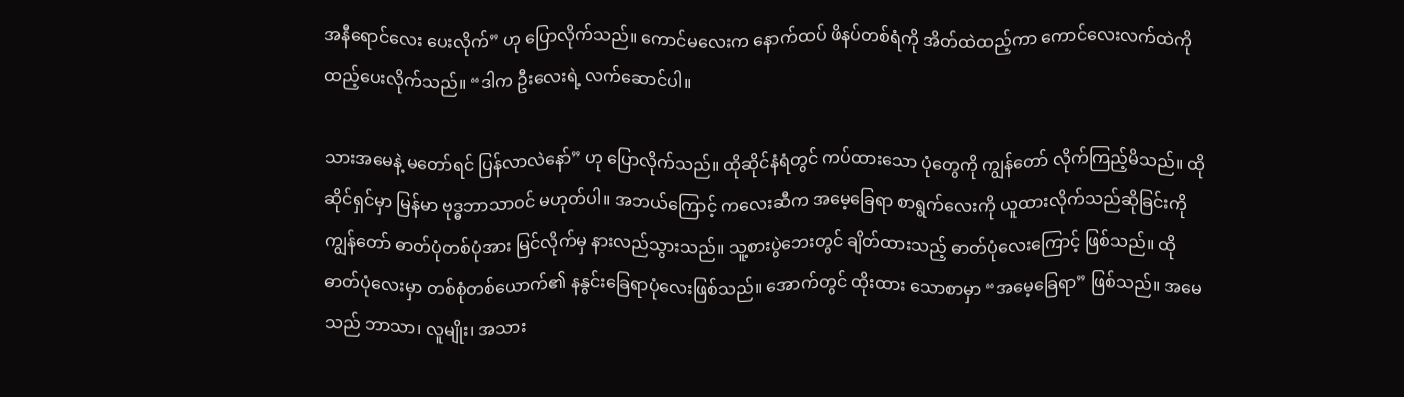အနီရောင်လေး ပေးလိုက်” ဟု ပြောလိုက်သည်။ ကောင်မလေးက နောက်ထပ် ဖိနပ်တစ်ရံကို အိတ်ထဲထည့်ကာ ကောင်လေးလက်ထဲကို ထည့်ပေးလိုက်သည်။ “ဒါက ဦးလေးရဲ့ လက်ဆောင်ပါ။

သားအမေနဲ့ မတော်ရင် ပြန်လာလဲနော်” ဟု ပြောလိုက်သည်။ ထိုဆိုင်နံရံတွင် ကပ်ထားသော ပုံတွေကို ကျွန်တော် လိုက်ကြည့်မိသည်။ ထိုဆိုင်ရှင်မှာ မြန်မာ ဗုဒ္ဓဘာသာဝင် မဟုတ်ပါ။ အဘယ်ကြောင့် ကလေးဆီက အမေ့ခြေရာ စာရွက်လေးကို ယူထားလိုက်သည်ဆိုခြင်းကို ကျွန်တော် ဓာတ်ပုံတစ်ပုံအား မြင်လိုက်မှ နားလည်သွားသည်။ သူ့စားပွဲဘေးတွင် ချိတ်ထားသည့် ဓာတ်ပုံလေးကြောင့် ဖြစ်သည်။ ထိုဓာတ်ပုံလေးမှာ တစ်စုံတစ်ယောက်၏ နနွင်းခြေရာပုံလေးဖြစ်သည်။ အောက်တွင် ထိုးထား သောစာမှာ “အမေ့ခြေရာ” ဖြစ်သည်။ အမေသည် ဘာသာ၊ လူမျိုး၊ အသား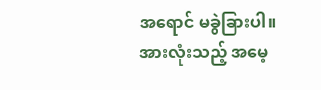အရောင် မခွဲခြားပါ။ အားလုံးသည့် အမေ့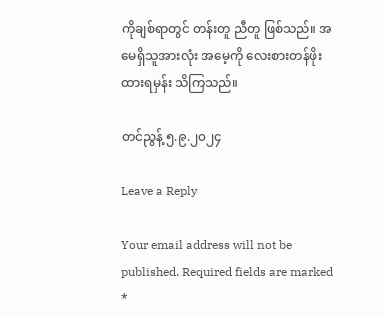ကိုချစ်ရာတွင် တန်းတူ ညီတူ ဖြစ်သည်။ အမေရှိသူအားလုံး အမေ့ကို လေးစားတန်ဖိုးထားရမှန်း သိကြသည်။

တင်ညွန့် ၅.၉.၂၀၂၄

Leave a Reply

Your email address will not be published. Required fields are marked *